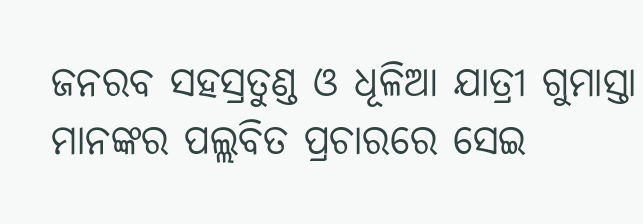ଜନରବ ସହସ୍ରତୁଣ୍ଡ ଓ ଧୂଳିଆ ଯାତ୍ରୀ ଗୁମାସ୍ତା ମାନଙ୍କର ପଲ୍ଲବିତ ପ୍ରଚାରରେ ସେଇ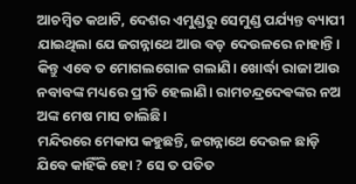ଆଚମ୍ବିତ କଥାଟି, ଦେଶର ଏମୁଣ୍ଡରୁ ସେମୁଣ୍ଡ ପର୍ଯ୍ୟନ୍ତ ବ୍ୟାପୀ ଯାଇଥିଲା ଯେ ଜଗନ୍ନାଥେ ଆଉ ବଡ଼ ଦେଉଳରେ ନାହାନ୍ତି।
କିନ୍ତୁ ଏବେ ତ ମୋଗଲଗୋଳ ଗଲାଣି। ଖୋର୍ଦ୍ଧା ରାଜା ଆଉ ନବାବଙ୍କ ମଧ୍ୟରେ ପ୍ରୀତି ହେଲାଣି। ରାମଚନ୍ଦ୍ରଦେଵଙ୍କର ନଅ ଅଙ୍କ ମେଷ ମାସ ଚାଲିଛି।
ମନ୍ଦିରରେ ମେକାପ କହୁଛନ୍ତି, ଜଗନ୍ନାଥେ ଦେଉଳ ଛାଡ଼ି ଯିବେ କାହିଁକି ହୋ ? ସେ ତ ପତିତ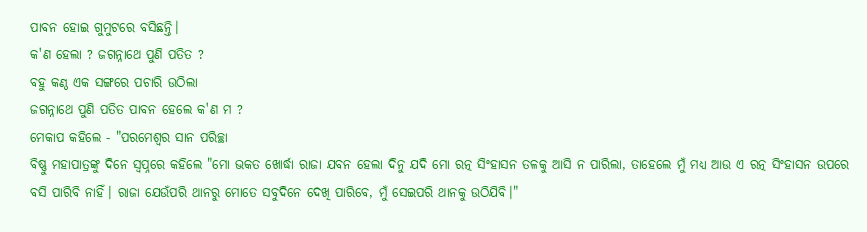ପାବନ ହୋଇ ଗୁମୁଟରେ ବସିଛନ୍ତି।
କ'ଣ ହେଲା ? ଜଗନ୍ନାଥେ ପୁଣି ପତିତ ?
ବହୁ କଣ୍ଠ ଏକ ସଙ୍ଗରେ ପଚାରି ଉଠିଲା
ଜଗନ୍ନାଥେ ପୁଣି ପତିତ ପାବନ ହେଲେ କ'ଣ ମ ?
ମେକାପ କହିଲେ - "ପରମେଶ୍ୱର ସାନ ପରିଚ୍ଛା
ବିଷ୍ଣୁ ମହାପାତ୍ରଙ୍କୁ ଦିନେ ସ୍ବପ୍ନରେ କହିଲେ "ମୋ ଭକତ ଖୋର୍ଦ୍ଧା ରାଜା ଯବନ ହେଲା ଦିନୁ ଯଦି ମୋ ରତ୍ନ ସିଂହାସନ ତଳକୁ ଆସି ନ ପାରିଲା, ତାହେଲେ ମୁଁ ମଧ୍ୟ ଆଉ ଏ ରତ୍ନ ସିଂହାସନ ଉପରେ ବସି ପାରିବି ନାହିଁ। ରାଜା ଯେଉଁପରି ଥାନରୁ ମୋତେ ସବୁଦିନେ ଦେଖି ପାରିବେ, ମୁଁ ସେଇପରି ଥାନକୁ ଉଠିଯିବି।"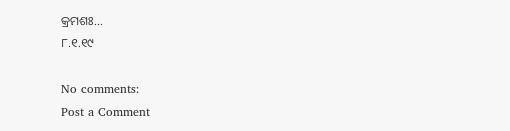କ୍ରମଶଃ...
୮.୧.୧୯

No comments:
Post a Comment